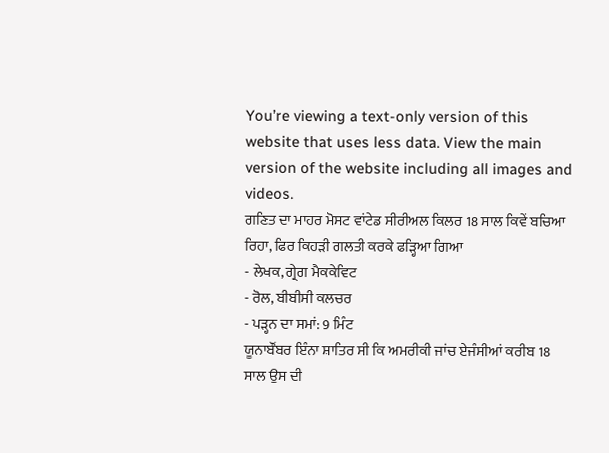You’re viewing a text-only version of this website that uses less data. View the main version of the website including all images and videos.
ਗਣਿਤ ਦਾ ਮਾਹਰ ਮੋਸਟ ਵਾਂਟੇਡ ਸੀਰੀਅਲ ਕਿਲਰ 18 ਸਾਲ ਕਿਵੇਂ ਬਚਿਆ ਰਿਹਾ, ਫਿਰ ਕਿਹੜੀ ਗਲਤੀ ਕਰਕੇ ਫੜ੍ਹਿਆ ਗਿਆ
- ਲੇਖਕ, ਗ੍ਰੇਗ ਮੈਕਕੇਵਿਟ
- ਰੋਲ, ਬੀਬੀਸੀ ਕਲਚਰ
- ਪੜ੍ਹਨ ਦਾ ਸਮਾਂ: 9 ਮਿੰਟ
ਯੂਨਾਬੌਂਬਰ ਇੰਨਾ ਸ਼ਾਤਿਰ ਸੀ ਕਿ ਅਮਰੀਕੀ ਜਾਂਚ ਏਜੰਸੀਆਂ ਕਰੀਬ 18 ਸਾਲ ਉਸ ਦੀ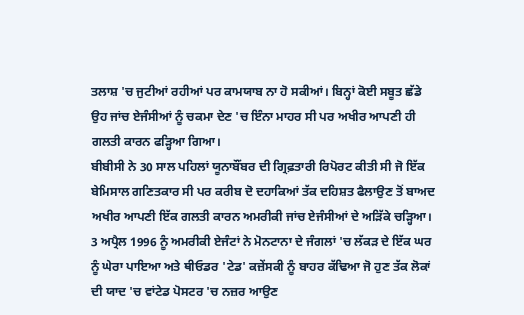ਤਲਾਸ਼ 'ਚ ਜੁਟੀਆਂ ਰਹੀਆਂ ਪਰ ਕਾਮਯਾਬ ਨਾ ਹੋ ਸਕੀਆਂ। ਬਿਨ੍ਹਾਂ ਕੋਈ ਸਬੂਤ ਛੱਡੇ ਉਹ ਜਾਂਚ ਏਜੰਸੀਆਂ ਨੂੰ ਚਕਮਾ ਦੇਣ 'ਚ ਇੰਨਾ ਮਾਹਰ ਸੀ ਪਰ ਅਖੀਰ ਆਪਣੀ ਹੀ ਗਲਤੀ ਕਾਰਨ ਫੜ੍ਹਿਆ ਗਿਆ।
ਬੀਬੀਸੀ ਨੇ 30 ਸਾਲ ਪਹਿਲਾਂ ਯੂਨਾਬੌਂਬਰ ਦੀ ਗ੍ਰਿਫ਼ਤਾਰੀ ਰਿਪੋਰਟ ਕੀਤੀ ਸੀ ਜੋ ਇੱਕ ਬੇਮਿਸਾਲ ਗਣਿਤਕਾਰ ਸੀ ਪਰ ਕਰੀਬ ਦੋ ਦਹਾਕਿਆਂ ਤੱਕ ਦਹਿਸ਼ਤ ਫੈਲਾਉਣ ਤੋਂ ਬਾਅਦ ਅਖੀਰ ਆਪਣੀ ਇੱਕ ਗਲਤੀ ਕਾਰਨ ਅਮਰੀਕੀ ਜਾਂਚ ਏਜੰਸੀਆਂ ਦੇ ਅੜਿੱਕੇ ਚੜ੍ਹਿਆ।
3 ਅਪ੍ਰੈਲ 1996 ਨੂੰ ਅਮਰੀਕੀ ਏਜੰਟਾਂ ਨੇ ਮੋਨਟਾਨਾ ਦੇ ਜੰਗਲਾਂ 'ਚ ਲੱਕੜ ਦੇ ਇੱਕ ਘਰ ਨੂੰ ਘੇਰਾ ਪਾਇਆ ਅਤੇ ਥੀਓਡਰ 'ਟੇਡ' ਕਜ਼ੇਂਸਕੀ ਨੂੰ ਬਾਹਰ ਕੱਢਿਆ ਜੋ ਹੁਣ ਤੱਕ ਲੋਕਾਂ ਦੀ ਯਾਦ 'ਚ ਵਾਂਟੇਡ ਪੋਸਟਰ 'ਚ ਨਜ਼ਰ ਆਉਣ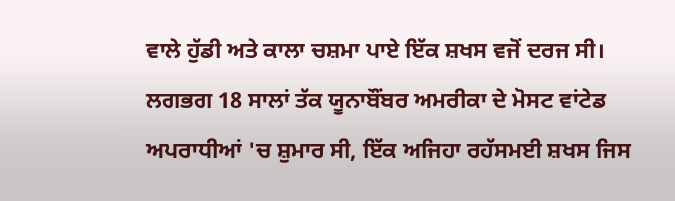ਵਾਲੇ ਹੁੱਡੀ ਅਤੇ ਕਾਲਾ ਚਸ਼ਮਾ ਪਾਏ ਇੱਕ ਸ਼ਖਸ ਵਜੋਂ ਦਰਜ ਸੀ।
ਲਗਭਗ 18 ਸਾਲਾਂ ਤੱਕ ਯੂਨਾਬੌਂਬਰ ਅਮਰੀਕਾ ਦੇ ਮੋਸਟ ਵਾਂਟੇਡ ਅਪਰਾਧੀਆਂ 'ਚ ਸ਼ੁਮਾਰ ਸੀ, ਇੱਕ ਅਜਿਹਾ ਰਹੱਸਮਈ ਸ਼ਖਸ ਜਿਸ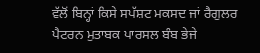ਵੱਲੋਂ ਬਿਨ੍ਹਾਂ ਕਿਸੇ ਸਪੱਸ਼ਟ ਮਕਸਦ ਜਾਂ ਰੈਗੁਲਰ ਪੈਟਰਨ ਮੁਤਾਬਕ ਪਾਰਸਲ ਬੰਬ ਭੇਜੇ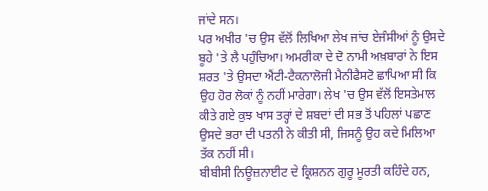ਜਾਂਦੇ ਸਨ।
ਪਰ ਅਖੀਰ 'ਚ ਉਸ ਵੱਲੋਂ ਲਿਖਿਆ ਲੇਖ ਜਾਂਚ ਏਜੰਸੀਆਂ ਨੂੰ ਉਸਦੇ ਬੂਹੇ 'ਤੇ ਲੈ ਪਹੁੰਚਿਆ। ਅਮਰੀਕਾ ਦੇ ਦੋ ਨਾਮੀ ਅਖ਼ਬਾਰਾਂ ਨੇ ਇਸ ਸ਼ਰਤ 'ਤੇ ਉਸਦਾ ਐਂਟੀ-ਟੈਕਨਾਲੋਜੀ ਮੈਨੀਫੈਸਟੋ ਛਾਪਿਆ ਸੀ ਕਿ ਉਹ ਹੋਰ ਲੋਕਾਂ ਨੂੰ ਨਹੀਂ ਮਾਰੇਗਾ। ਲੇਖ 'ਚ ਉਸ ਵੱਲੋਂ ਇਸਤੇਮਾਲ ਕੀਤੇ ਗਏ ਕੁਝ ਖਾਸ ਤਰ੍ਹਾਂ ਦੇ ਸ਼ਬਦਾਂ ਦੀ ਸਭ ਤੋਂ ਪਹਿਲਾਂ ਪਛਾਣ ਉਸਦੇ ਭਰਾ ਦੀ ਪਤਨੀ ਨੇ ਕੀਤੀ ਸੀ, ਜਿਸਨੂੰ ਉਹ ਕਦੇ ਮਿਲਿਆ ਤੱਕ ਨਹੀਂ ਸੀ।
ਬੀਬੀਸੀ ਨਿਊਜ਼ਨਾਈਟ ਦੇ ਕ੍ਰਿਸ਼ਨਨ ਗੁਰੂ ਮੂਰਤੀ ਕਹਿੰਦੇ ਹਨ,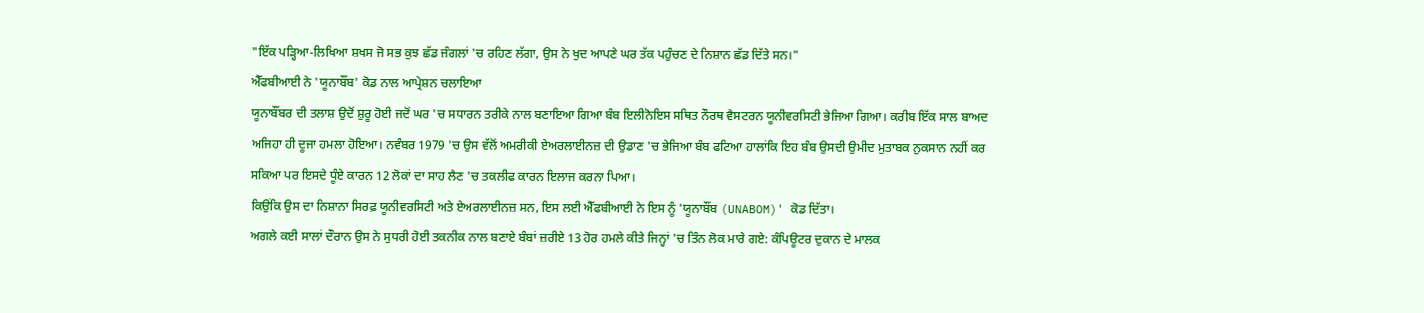"ਇੱਕ ਪੜ੍ਹਿਆ-ਲਿਖਿਆ ਸ਼ਖਸ ਜੋ ਸਭ ਕੁਝ ਛੱਡ ਜੰਗਲਾਂ 'ਚ ਰਹਿਣ ਲੱਗਾ, ਉਸ ਨੇ ਖੁਦ ਆਪਣੇ ਘਰ ਤੱਕ ਪਹੁੰਚਣ ਦੇ ਨਿਸ਼ਾਨ ਛੱਡ ਦਿੱਤੇ ਸਨ।"
ਐੱਫਬੀਆਈ ਨੇ 'ਯੂਨਾਬੌਂਬ' ਕੋਡ ਨਾਲ ਆਪ੍ਰੇਸ਼ਨ ਚਲਾਇਆ
ਯੂਨਾਬੌਂਬਰ ਦੀ ਤਲਾਸ਼ ਉਦੋਂ ਸ਼ੁਰੂ ਹੋਈ ਜਦੋਂ ਘਰ 'ਚ ਸਧਾਰਨ ਤਰੀਕੇ ਨਾਲ ਬਣਾਇਆ ਗਿਆ ਬੰਬ ਇਲੀਨੋਇਸ ਸਥਿਤ ਨੌਰਥ ਵੈਸਟਰਨ ਯੂਨੀਵਰਸਿਟੀ ਭੇਜਿਆ ਗਿਆ। ਕਰੀਬ ਇੱਕ ਸਾਲ ਬਾਅਦ ਅਜਿਹਾ ਹੀ ਦੂਜਾ ਹਮਲਾ ਹੋਇਆ। ਨਵੰਬਰ 1979 'ਚ ਉਸ ਵੱਲੋਂ ਅਮਰੀਕੀ ਏਅਰਲਾਈਨਜ਼ ਦੀ ਉਡਾਣ 'ਚ ਭੇਜਿਆ ਬੰਬ ਫਟਿਆ ਹਾਲਾਂਕਿ ਇਹ ਬੰਬ ਉਸਦੀ ਉਮੀਦ ਮੁਤਾਬਕ ਨੁਕਸਾਨ ਨਹੀਂ ਕਰ ਸਕਿਆ ਪਰ ਇਸਦੇ ਧੂੰਏ ਕਾਰਨ 12 ਲੋਕਾਂ ਦਾ ਸਾਹ ਲੈਣ 'ਚ ਤਕਲੀਫ ਕਾਰਨ ਇਲਾਜ ਕਰਨਾ ਪਿਆ।
ਕਿਉਂਕਿ ਉਸ ਦਾ ਨਿਸ਼ਾਨਾ ਸਿਰਫ਼ ਯੂਨੀਵਰਸਿਟੀ ਅਤੇ ਏਅਰਲਾਈਨਜ਼ ਸਨ, ਇਸ ਲਈ ਐੱਫਬੀਆਈ ਨੇ ਇਸ ਨੂੰ 'ਯੂਨਾਬੌਂਬ (UNABOM)' ਕੋਡ ਦਿੱਤਾ।
ਅਗਲੇ ਕਈ ਸਾਲਾਂ ਦੌਰਾਨ ਉਸ ਨੇ ਸੁਧਰੀ ਹੋਈ ਤਕਨੀਕ ਨਾਲ ਬਣਾਏ ਬੰਬਾਂ ਜ਼ਰੀਏ 13 ਹੋਰ ਹਮਲੇ ਕੀਤੇ ਜਿਨ੍ਹਾਂ 'ਚ ਤਿੰਨ ਲੋਕ ਮਾਰੇ ਗਏ: ਕੰਪਿਊਟਰ ਦੁਕਾਨ ਦੇ ਮਾਲਕ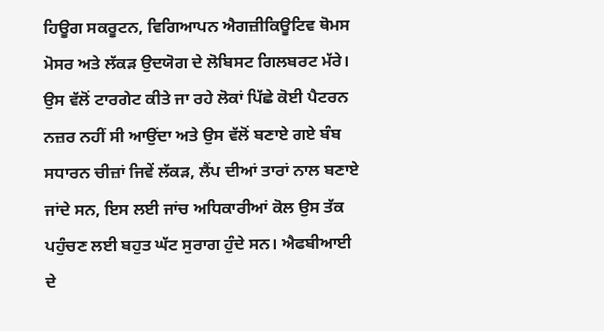ਹਿਊਗ ਸਕਰੂਟਨ, ਵਿਗਿਆਪਨ ਐਗਜ਼ੀਕਿਊਟਿਵ ਥੋਮਸ ਮੋਸਰ ਅਤੇ ਲੱਕੜ ਉਦਯੋਗ ਦੇ ਲੋਬਿਸਟ ਗਿਲਬਰਟ ਮੱਰੇ।
ਉਸ ਵੱਲੋਂ ਟਾਰਗੇਟ ਕੀਤੇ ਜਾ ਰਹੇ ਲੋਕਾਂ ਪਿੱਛੇ ਕੋਈ ਪੈਟਰਨ ਨਜ਼ਰ ਨਹੀਂ ਸੀ ਆਉਂਦਾ ਅਤੇ ਉਸ ਵੱਲੋਂ ਬਣਾਏ ਗਏ ਬੰਬ ਸਧਾਰਨ ਚੀਜ਼ਾਂ ਜਿਵੇਂ ਲੱਕੜ, ਲੈਂਪ ਦੀਆਂ ਤਾਰਾਂ ਨਾਲ ਬਣਾਏ ਜਾਂਦੇ ਸਨ, ਇਸ ਲਈ ਜਾਂਚ ਅਧਿਕਾਰੀਆਂ ਕੋਲ ਉਸ ਤੱਕ ਪਹੁੰਚਣ ਲਈ ਬਹੁਤ ਘੱਟ ਸੁਰਾਗ ਹੁੰਦੇ ਸਨ। ਐਫਬੀਆਈ ਦੇ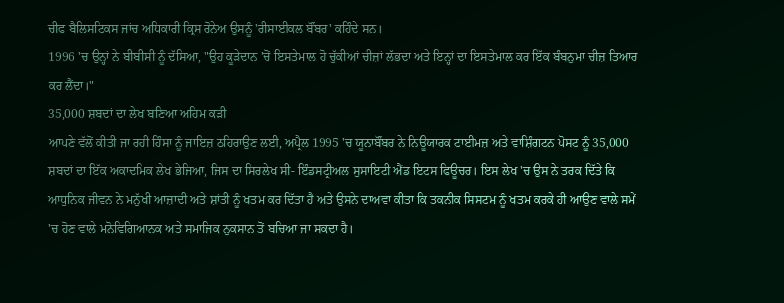ਚੀਫ ਬੈਲਿਸਟਿਕਸ ਜਾਂਚ ਅਧਿਕਾਰੀ ਕ੍ਰਿਸ ਰੋਨੇਅ ਉਸਨੂੰ 'ਰੀਸਾਈਕਲ ਬੌਂਬਰ' ਕਹਿੰਦੇ ਸਨ।
1996 'ਚ ਉਨ੍ਹਾਂ ਨੇ ਬੀਬੀਸੀ ਨੂੰ ਦੱਸਿਆ, "ਉਹ ਕੂੜੇਦਾਨ 'ਚੋਂ ਇਸਤੇਮਾਲ ਹੋ ਚੁੱਕੀਆਂ ਚੀਜ਼ਾਂ ਲੱਭਦਾ ਅਤੇ ਇਨ੍ਹਾਂ ਦਾ ਇਸਤੇਮਾਲ ਕਰ ਇੱਕ ਬੰਬਨੁਮਾ ਚੀਜ਼ ਤਿਆਰ ਕਰ ਲੈਂਦਾ।"
35,000 ਸ਼ਬਦਾਂ ਦਾ ਲੇਖ ਬਣਿਆ ਅਹਿਮ ਕੜੀ
ਆਪਣੇ ਵੱਲੋਂ ਕੀਤੀ ਜਾ ਰਹੀ ਹਿੰਸਾ ਨੂੰ ਜਾਇਜ਼ ਠਹਿਰਾਉਣ ਲਈ, ਅਪ੍ਰੈਲ 1995 'ਚ ਯੂਨਾਬੌਂਬਰ ਨੇ ਨਿਊਯਾਰਕ ਟਾਈਮਜ਼ ਅਤੇ ਵਾਸ਼ਿੰਗਟਨ ਪੋਸਟ ਨੂੰ 35,000 ਸ਼ਬਦਾਂ ਦਾ ਇੱਕ ਅਕਾਦਮਿਕ ਲੇਖ ਭੇਜਿਆ, ਜਿਸ ਦਾ ਸਿਰਲੇਖ ਸੀ- ਇੰਡਸਟ੍ਰੀਅਲ ਸੁਸਾਇਟੀ ਐਂਡ ਇਟਸ ਫਿਊਚਰ। ਇਸ ਲੇਖ 'ਚ ਉਸ ਨੇ ਤਰਕ ਦਿੱਤੇ ਕਿ ਆਧੁਨਿਕ ਜੀਵਨ ਨੇ ਮਨੁੱਖੀ ਆਜ਼ਾਦੀ ਅਤੇ ਸ਼ਾਂਤੀ ਨੂੰ ਖਤਮ ਕਰ ਦਿੱਤਾ ਹੈ ਅਤੇ ਉਸਨੇ ਦਾਅਵਾ ਕੀਤਾ ਕਿ ਤਕਨੀਕ ਸਿਸਟਮ ਨੂੰ ਖਤਮ ਕਰਕੇ ਹੀ ਆਉਣ ਵਾਲੇ ਸਮੇਂ 'ਚ ਹੋਣ ਵਾਲੇ ਮਨੋਵਿਗਿਆਨਕ ਅਤੇ ਸਮਾਜਿਕ ਨੁਕਸਾਨ ਤੋਂ ਬਚਿਆ ਜਾ ਸਕਦਾ ਹੈ।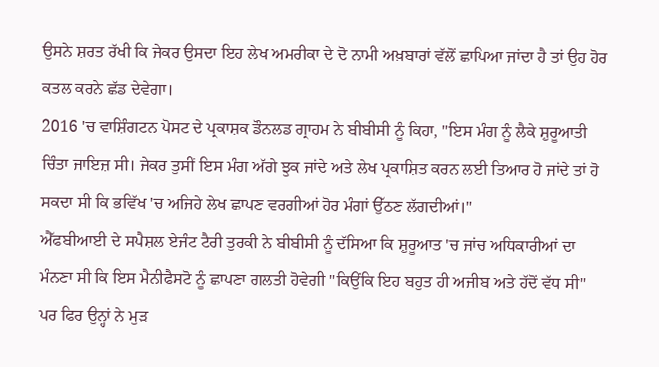ਉਸਨੇ ਸ਼ਰਤ ਰੱਖੀ ਕਿ ਜੇਕਰ ਉਸਦਾ ਇਹ ਲੇਖ ਅਮਰੀਕਾ ਦੇ ਦੋ ਨਾਮੀ ਅਖ਼ਬਾਰਾਂ ਵੱਲੋਂ ਛਾਪਿਆ ਜਾਂਦਾ ਹੈ ਤਾਂ ਉਹ ਹੋਰ ਕਤਲ ਕਰਨੇ ਛੱਡ ਦੇਵੇਗਾ।
2016 'ਚ ਵਾਸ਼ਿੰਗਟਨ ਪੋਸਟ ਦੇ ਪ੍ਰਕਾਸ਼ਕ ਡੌਨਲਡ ਗ੍ਰਾਹਮ ਨੇ ਬੀਬੀਸੀ ਨੂੰ ਕਿਹਾ, "ਇਸ ਮੰਗ ਨੂੰ ਲੈਕੇ ਸ਼ੁਰੂਆਤੀ ਚਿੰਤਾ ਜਾਇਜ਼ ਸੀ। ਜੇਕਰ ਤੁਸੀਂ ਇਸ ਮੰਗ ਅੱਗੇ ਝੁਕ ਜਾਂਦੇ ਅਤੇ ਲੇਖ ਪ੍ਰਕਾਸ਼ਿਤ ਕਰਨ ਲਈ ਤਿਆਰ ਹੋ ਜਾਂਦੇ ਤਾਂ ਹੋ ਸਕਦਾ ਸੀ ਕਿ ਭਵਿੱਖ 'ਚ ਅਜਿਹੇ ਲੇਖ ਛਾਪਣ ਵਰਗੀਆਂ ਹੋਰ ਮੰਗਾਂ ਉੱਠਣ ਲੱਗਦੀਆਂ।"
ਐੱਫਬੀਆਈ ਦੇ ਸਪੈਸ਼ਲ ਏਜੰਟ ਟੈਰੀ ਤੁਰਕੀ ਨੇ ਬੀਬੀਸੀ ਨੂੰ ਦੱਸਿਆ ਕਿ ਸ਼ੁਰੂਆਤ 'ਚ ਜਾਂਚ ਅਧਿਕਾਰੀਆਂ ਦਾ ਮੰਨਣਾ ਸੀ ਕਿ ਇਸ ਮੈਨੀਫੈਸਟੋ ਨੂੰ ਛਾਪਣਾ ਗਲਤੀ ਹੋਵੇਗੀ "ਕਿਉਂਕਿ ਇਹ ਬਹੁਤ ਹੀ ਅਜੀਬ ਅਤੇ ਹੱਦੋਂ ਵੱਧ ਸੀ" ਪਰ ਫਿਰ ਉਨ੍ਹਾਂ ਨੇ ਮੁੜ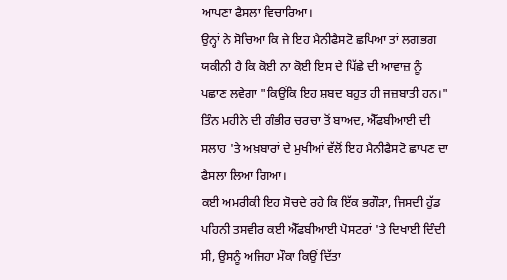ਆਪਣਾ ਫੈਸਲਾ ਵਿਚਾਰਿਆ।
ਉਨ੍ਹਾਂ ਨੇ ਸੋਚਿਆ ਕਿ ਜੇ ਇਹ ਮੈਨੀਫੈਸਟੋ ਛਪਿਆ ਤਾਂ ਲਗਭਗ ਯਕੀਨੀ ਹੈ ਕਿ ਕੋਈ ਨਾ ਕੋਈ ਇਸ ਦੇ ਪਿੱਛੇ ਦੀ ਆਵਾਜ਼ ਨੂੰ ਪਛਾਣ ਲਵੇਗਾ "ਕਿਉਂਕਿ ਇਹ ਸ਼ਬਦ ਬਹੁਤ ਹੀ ਜਜ਼ਬਾਤੀ ਹਨ।"
ਤਿੰਨ ਮਹੀਨੇ ਦੀ ਗੰਭੀਰ ਚਰਚਾ ਤੋਂ ਬਾਅਦ, ਐੱਫਬੀਆਈ ਦੀ ਸਲਾਹ 'ਤੇ ਅਖ਼ਬਾਰਾਂ ਦੇ ਮੁਖੀਆਂ ਵੱਲੋਂ ਇਹ ਮੈਨੀਫੈਸਟੋ ਛਾਪਣ ਦਾ ਫੈਸਲਾ ਲਿਆ ਗਿਆ।
ਕਈ ਅਮਰੀਕੀ ਇਹ ਸੋਚਦੇ ਰਹੇ ਕਿ ਇੱਕ ਭਗੌੜਾ, ਜਿਸਦੀ ਹੁੱਡ ਪਹਿਨੀ ਤਸਵੀਰ ਕਈ ਐੱਫਬੀਆਈ ਪੋਸਟਰਾਂ 'ਤੇ ਦਿਖਾਈ ਦਿੰਦੀ ਸੀ, ਉਸਨੂੰ ਅਜਿਹਾ ਮੌਕਾ ਕਿਉਂ ਦਿੱਤਾ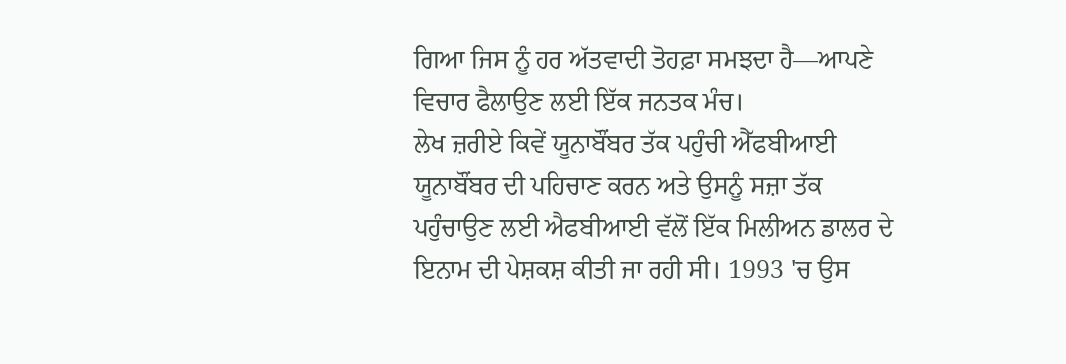ਗਿਆ ਜਿਸ ਨੂੰ ਹਰ ਅੱਤਵਾਦੀ ਤੋਹਫ਼ਾ ਸਮਝਦਾ ਹੈ—ਆਪਣੇ ਵਿਚਾਰ ਫੈਲਾਉਣ ਲਈ ਇੱਕ ਜਨਤਕ ਮੰਚ।
ਲੇਖ ਜ਼ਰੀਏ ਕਿਵੇਂ ਯੂਨਾਬੌਂਬਰ ਤੱਕ ਪਹੁੰਚੀ ਐੱਫਬੀਆਈ
ਯੂਨਾਬੌਂਬਰ ਦੀ ਪਹਿਚਾਣ ਕਰਨ ਅਤੇ ਉਸਨੂੰ ਸਜ਼ਾ ਤੱਕ ਪਹੁੰਚਾਉਣ ਲਈ ਐਫਬੀਆਈ ਵੱਲੋਂ ਇੱਕ ਮਿਲੀਅਨ ਡਾਲਰ ਦੇ ਇਨਾਮ ਦੀ ਪੇਸ਼ਕਸ਼ ਕੀਤੀ ਜਾ ਰਹੀ ਸੀ। 1993 'ਚ ਉਸ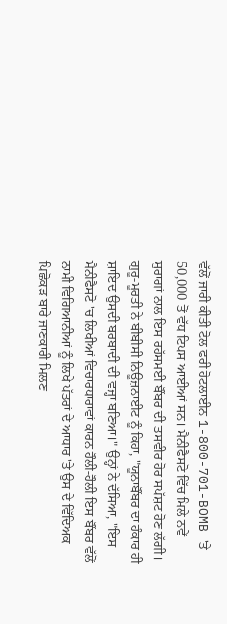ਵੱਲੋਂ ਜਾਰੀ ਕੀਤੀ ਟੋਲ ਫਰੀ ਹੋਟਲਾਈਨ 1-800-701-BOMB 'ਤੇ 50,000 ਤੋਂ ਵੱਧ ਟਿਪਸ ਆਈਆਂ ਸਨ। ਮੈਨੀਫੈਸਟੋ ਵਿੱਚ ਮਿਲੇ ਨਵੇਂ ਸੁਰਾਗਾਂ ਨਾਲ ਇਸ ਰਹੱਸਮਈ ਬੌਂਬਰ ਦੀ ਤਸਵੀਰ ਹੋਰ ਸਪੱਸ਼ਟ ਹੋਣ ਲੱਗੀ।
ਗੁਰੂ-ਮੂਰਤੀ ਨੇ ਬੀਬੀਸੀ ਨਿਊਜ਼ਨਾਈਟ ਨੂੰ ਕਿਹਾ, "ਯੂਨਾਬੌਂਬਰ ਦਾ ਹੰਕਾਰ ਹੀ ਸ਼ਾਇਦ ਉਸਦੀ ਬਰਬਾਦੀ ਦੀ ਵਜ੍ਹਾ ਬਣਿਆ।" ਉਨ੍ਹਾਂ ਨੇ ਦੱਸਿਆ, "ਇਸ ਮੈਨੀਫੈਸਟੋ 'ਚ ਲਿਖੀਆਂ ਵਿਚਾਰਧਾਰਾਵਾਂ ਕਾਰਨ ਹੌਲੀ-ਹੌਲੀ ਇਸ ਬੌਂਬਰ ਵੱਲੋਂ ਨਾਮੀ ਵਿਗਿਆਨੀਆਂ ਨੂੰ ਲਿਖੇ ਪੱਤਰਾਂ ਦੇ ਆਧਾਰ 'ਤੇ ਉਸ ਦੇ ਵਿੱਦਿਅਕ ਪਿਛੋਕੜ ਬਾਰੇ ਜਾਣਕਾਰੀ ਮਿਲਣ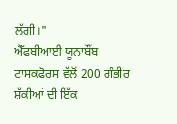ਲੱਗੀ।"
ਐੱਫਬੀਆਈ ਯੂਨਾਬੌਂਬ ਟਾਸਕਫੋਰਸ ਵੱਲੋਂ 200 ਗੰਭੀਰ ਸ਼ੱਕੀਆਂ ਦੀ ਇੱਕ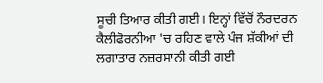ਸੂਚੀ ਤਿਆਰ ਕੀਤੀ ਗਈ। ਇਨ੍ਹਾਂ ਵਿੱਚੋਂ ਨੌਰਦਰਨ ਕੈਲੀਫੋਰਨੀਆ 'ਚ ਰਹਿਣ ਵਾਲੇ ਪੰਜ ਸ਼ੱਕੀਆਂ ਦੀ ਲਗਾਤਾਰ ਨਜ਼ਰਸਾਨੀ ਕੀਤੀ ਗਈ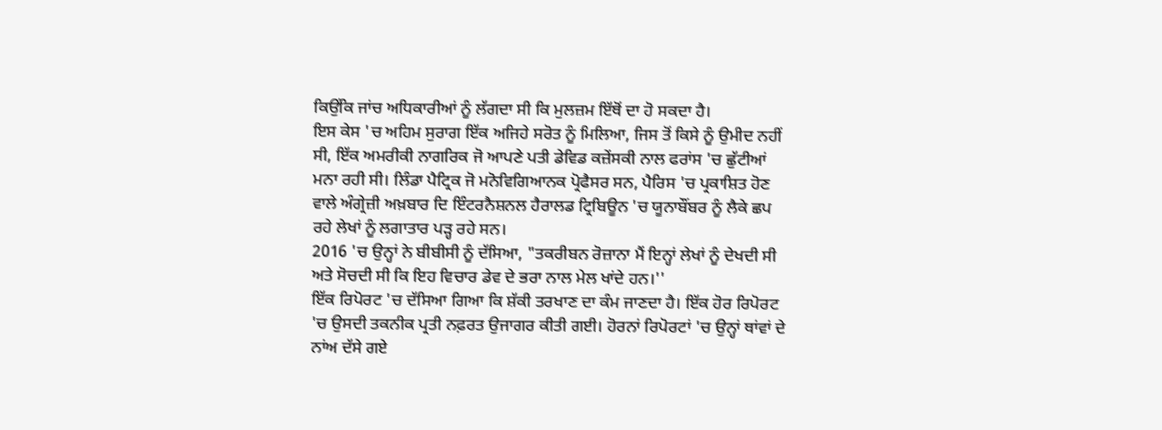ਕਿਉਂਕਿ ਜਾਂਚ ਅਧਿਕਾਰੀਆਂ ਨੂੰ ਲੱਗਦਾ ਸੀ ਕਿ ਮੁਲਜ਼ਮ ਇੱਥੋਂ ਦਾ ਹੋ ਸਕਦਾ ਹੈ।
ਇਸ ਕੇਸ 'ਚ ਅਹਿਮ ਸੁਰਾਗ ਇੱਕ ਅਜਿਹੇ ਸਰੋਤ ਨੂੰ ਮਿਲਿਆ, ਜਿਸ ਤੋਂ ਕਿਸੇ ਨੂੰ ਉਮੀਦ ਨਹੀਂ ਸੀ, ਇੱਕ ਅਮਰੀਕੀ ਨਾਗਰਿਕ ਜੋ ਆਪਣੇ ਪਤੀ ਡੇਵਿਡ ਕਜ਼ੇਂਸਕੀ ਨਾਲ ਫਰਾਂਸ 'ਚ ਛੁੱਟੀਆਂ ਮਨਾ ਰਹੀ ਸੀ। ਲਿੰਡਾ ਪੈਟ੍ਰਿਕ ਜੋ ਮਨੋਵਿਗਿਆਨਕ ਪ੍ਰੋਫੈਸਰ ਸਨ, ਪੈਰਿਸ 'ਚ ਪ੍ਰਕਾਸ਼ਿਤ ਹੋਣ ਵਾਲੇ ਅੰਗ੍ਰੇਜ਼ੀ ਅਖ਼ਬਾਰ ਦਿ ਇੰਟਰਨੈਸ਼ਨਲ ਹੈਰਾਲਡ ਟ੍ਰਿਬਿਊਨ 'ਚ ਯੂਨਾਬੌਂਬਰ ਨੂੰ ਲੈਕੇ ਛਪ ਰਹੇ ਲੇਖਾਂ ਨੂੰ ਲਗਾਤਾਰ ਪੜ੍ਹ ਰਹੇ ਸਨ।
2016 'ਚ ਉਨ੍ਹਾਂ ਨੇ ਬੀਬੀਸੀ ਨੂੰ ਦੱਸਿਆ, "ਤਕਰੀਬਨ ਰੋਜ਼ਾਨਾ ਮੈਂ ਇਨ੍ਹਾਂ ਲੇਖਾਂ ਨੂੰ ਦੇਖਦੀ ਸੀ ਅਤੇ ਸੋਚਦੀ ਸੀ ਕਿ ਇਹ ਵਿਚਾਰ ਡੇਵ ਦੇ ਭਰਾ ਨਾਲ ਮੇਲ ਖਾਂਦੇ ਹਨ।''
ਇੱਕ ਰਿਪੋਰਟ 'ਚ ਦੱਸਿਆ ਗਿਆ ਕਿ ਸ਼ੱਕੀ ਤਰਖਾਣ ਦਾ ਕੰਮ ਜਾਣਦਾ ਹੈ। ਇੱਕ ਹੋਰ ਰਿਪੋਰਟ 'ਚ ਉਸਦੀ ਤਕਨੀਕ ਪ੍ਰਤੀ ਨਫ਼ਰਤ ਉਜਾਗਰ ਕੀਤੀ ਗਈ। ਹੋਰਨਾਂ ਰਿਪੋਰਟਾਂ 'ਚ ਉਨ੍ਹਾਂ ਥਾਂਵਾਂ ਦੇ ਨਾਂਅ ਦੱਸੇ ਗਏ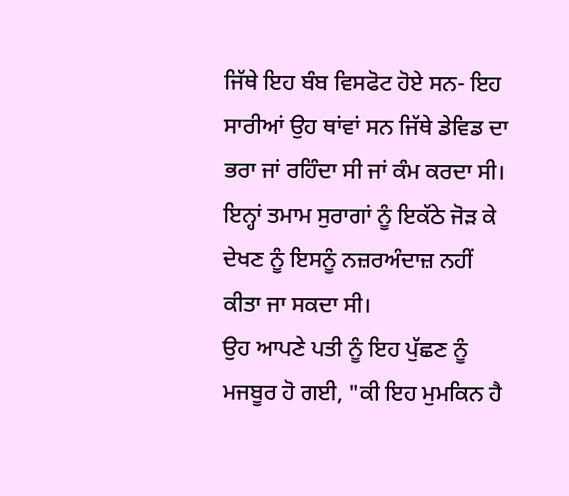ਜਿੱਥੇ ਇਹ ਬੰਬ ਵਿਸਫੋਟ ਹੋਏ ਸਨ- ਇਹ ਸਾਰੀਆਂ ਉਹ ਥਾਂਵਾਂ ਸਨ ਜਿੱਥੇ ਡੇਵਿਡ ਦਾ ਭਰਾ ਜਾਂ ਰਹਿੰਦਾ ਸੀ ਜਾਂ ਕੰਮ ਕਰਦਾ ਸੀ। ਇਨ੍ਹਾਂ ਤਮਾਮ ਸੁਰਾਗਾਂ ਨੂੰ ਇਕੱਠੇ ਜੋੜ ਕੇ ਦੇਖਣ ਨੂੰ ਇਸਨੂੰ ਨਜ਼ਰਅੰਦਾਜ਼ ਨਹੀਂ ਕੀਤਾ ਜਾ ਸਕਦਾ ਸੀ।
ਉਹ ਆਪਣੇ ਪਤੀ ਨੂੰ ਇਹ ਪੁੱਛਣ ਨੂੰ ਮਜਬੂਰ ਹੋ ਗਈ, "ਕੀ ਇਹ ਮੁਮਕਿਨ ਹੈ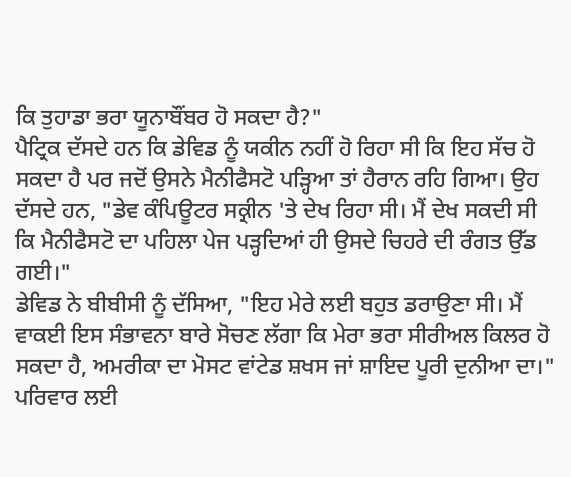ਕਿ ਤੁਹਾਡਾ ਭਰਾ ਯੂਨਾਬੌਂਬਰ ਹੋ ਸਕਦਾ ਹੈ?"
ਪੈਟ੍ਰਿਕ ਦੱਸਦੇ ਹਨ ਕਿ ਡੇਵਿਡ ਨੂੰ ਯਕੀਨ ਨਹੀਂ ਹੋ ਰਿਹਾ ਸੀ ਕਿ ਇਹ ਸੱਚ ਹੋ ਸਕਦਾ ਹੈ ਪਰ ਜਦੋਂ ਉਸਨੇ ਮੈਨੀਫੈਸਟੋ ਪੜ੍ਹਿਆ ਤਾਂ ਹੈਰਾਨ ਰਹਿ ਗਿਆ। ਉਹ ਦੱਸਦੇ ਹਨ, "ਡੇਵ ਕੰਪਿਊਟਰ ਸਕ੍ਰੀਨ 'ਤੇ ਦੇਖ ਰਿਹਾ ਸੀ। ਮੈਂ ਦੇਖ ਸਕਦੀ ਸੀ ਕਿ ਮੈਨੀਫੈਸਟੋ ਦਾ ਪਹਿਲਾ ਪੇਜ ਪੜ੍ਹਦਿਆਂ ਹੀ ਉਸਦੇ ਚਿਹਰੇ ਦੀ ਰੰਗਤ ਉੱਡ ਗਈ।"
ਡੇਵਿਡ ਨੇ ਬੀਬੀਸੀ ਨੂੰ ਦੱਸਿਆ, "ਇਹ ਮੇਰੇ ਲਈ ਬਹੁਤ ਡਰਾਉਣਾ ਸੀ। ਮੈਂ ਵਾਕਈ ਇਸ ਸੰਭਾਵਨਾ ਬਾਰੇ ਸੋਚਣ ਲੱਗਾ ਕਿ ਮੇਰਾ ਭਰਾ ਸੀਰੀਅਲ ਕਿਲਰ ਹੋ ਸਕਦਾ ਹੈ, ਅਮਰੀਕਾ ਦਾ ਮੋਸਟ ਵਾਂਟੇਡ ਸ਼ਖਸ ਜਾਂ ਸ਼ਾਇਦ ਪੂਰੀ ਦੁਨੀਆ ਦਾ।"
ਪਰਿਵਾਰ ਲਈ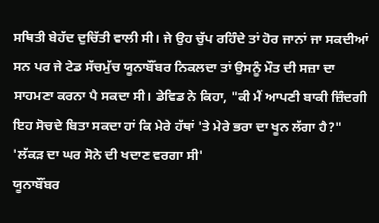ਸਥਿਤੀ ਬੇਹੱਦ ਦੁਚਿੱਤੀ ਵਾਲੀ ਸੀ। ਜੇ ਉਹ ਚੁੱਪ ਰਹਿੰਦੇ ਤਾਂ ਹੋਰ ਜਾਨਾਂ ਜਾ ਸਕਦੀਆਂ ਸਨ ਪਰ ਜੇ ਟੇਡ ਸੱਚਮੁੱਚ ਯੂਨਾਬੌਂਬਰ ਨਿਕਲਦਾ ਤਾਂ ਉਸਨੂੰ ਮੌਤ ਦੀ ਸਜ਼ਾ ਦਾ ਸਾਹਮਣਾ ਕਰਨਾ ਪੈ ਸਕਦਾ ਸੀ। ਡੇਵਿਡ ਨੇ ਕਿਹਾ, "ਕੀ ਮੈਂ ਆਪਣੀ ਬਾਕੀ ਜ਼ਿੰਦਗੀ ਇਹ ਸੋਚਦੇ ਬਿਤਾ ਸਕਦਾ ਹਾਂ ਕਿ ਮੇਰੇ ਹੱਥਾਂ 'ਤੇ ਮੇਰੇ ਭਰਾ ਦਾ ਖੂਨ ਲੱਗਾ ਹੈ?"
'ਲੱਕੜ ਦਾ ਘਰ ਸੋਨੇ ਦੀ ਖਦਾਣ ਵਰਗਾ ਸੀ'
ਯੂਨਾਬੌਂਬਰ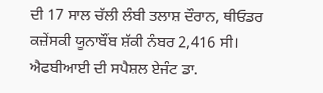ਦੀ 17 ਸਾਲ ਚੱਲੀ ਲੰਬੀ ਤਲਾਸ਼ ਦੌਰਾਨ, ਥੀਓਡਰ ਕਜ਼ੇਂਸਕੀ ਯੂਨਾਬੌਂਬ ਸ਼ੱਕੀ ਨੰਬਰ 2,416 ਸੀ।
ਐਫਬੀਆਈ ਦੀ ਸਪੈਸ਼ਲ ਏਜੰਟ ਡਾ.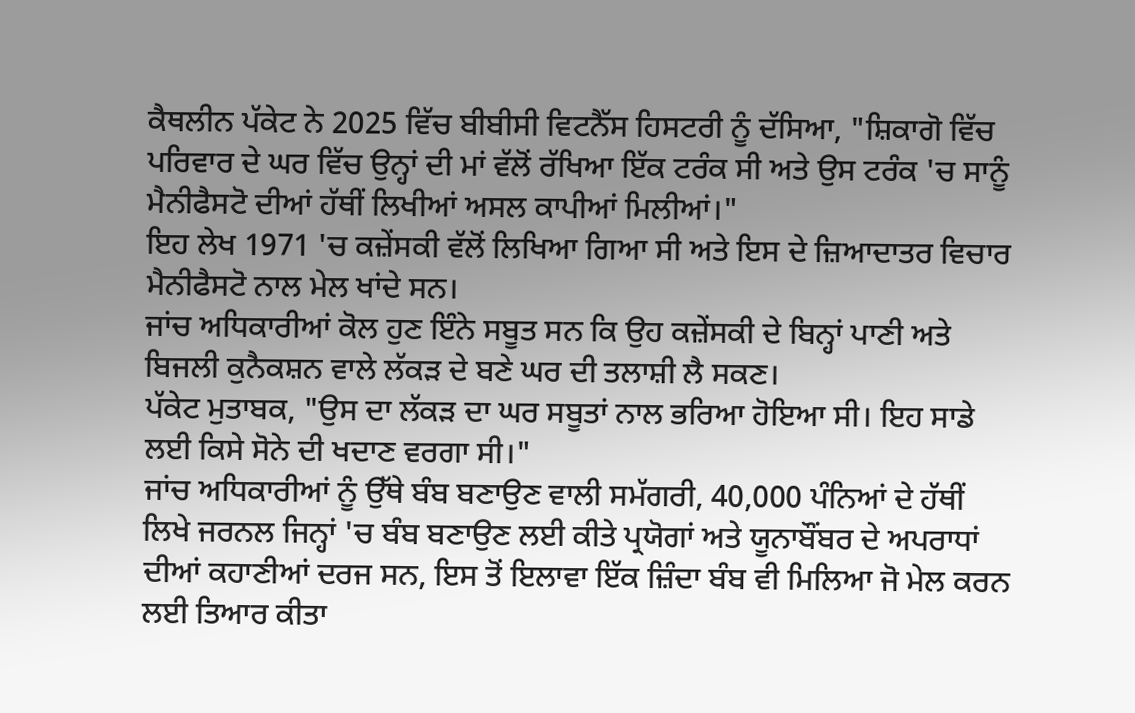ਕੈਥਲੀਨ ਪੱਕੇਟ ਨੇ 2025 ਵਿੱਚ ਬੀਬੀਸੀ ਵਿਟਨੈੱਸ ਹਿਸਟਰੀ ਨੂੰ ਦੱਸਿਆ, "ਸ਼ਿਕਾਗੋ ਵਿੱਚ ਪਰਿਵਾਰ ਦੇ ਘਰ ਵਿੱਚ ਉਨ੍ਹਾਂ ਦੀ ਮਾਂ ਵੱਲੋਂ ਰੱਖਿਆ ਇੱਕ ਟਰੰਕ ਸੀ ਅਤੇ ਉਸ ਟਰੰਕ 'ਚ ਸਾਨੂੰ ਮੈਨੀਫੈਸਟੋ ਦੀਆਂ ਹੱਥੀਂ ਲਿਖੀਆਂ ਅਸਲ ਕਾਪੀਆਂ ਮਿਲੀਆਂ।"
ਇਹ ਲੇਖ 1971 'ਚ ਕਜ਼ੇਂਸਕੀ ਵੱਲੋਂ ਲਿਖਿਆ ਗਿਆ ਸੀ ਅਤੇ ਇਸ ਦੇ ਜ਼ਿਆਦਾਤਰ ਵਿਚਾਰ ਮੈਨੀਫੈਸਟੋ ਨਾਲ ਮੇਲ ਖਾਂਦੇ ਸਨ।
ਜਾਂਚ ਅਧਿਕਾਰੀਆਂ ਕੋਲ ਹੁਣ ਇੰਨੇ ਸਬੂਤ ਸਨ ਕਿ ਉਹ ਕਜ਼ੇਂਸਕੀ ਦੇ ਬਿਨ੍ਹਾਂ ਪਾਣੀ ਅਤੇ ਬਿਜਲੀ ਕੁਨੈਕਸ਼ਨ ਵਾਲੇ ਲੱਕੜ ਦੇ ਬਣੇ ਘਰ ਦੀ ਤਲਾਸ਼ੀ ਲੈ ਸਕਣ।
ਪੱਕੇਟ ਮੁਤਾਬਕ, "ਉਸ ਦਾ ਲੱਕੜ ਦਾ ਘਰ ਸਬੂਤਾਂ ਨਾਲ ਭਰਿਆ ਹੋਇਆ ਸੀ। ਇਹ ਸਾਡੇ ਲਈ ਕਿਸੇ ਸੋਨੇ ਦੀ ਖਦਾਣ ਵਰਗਾ ਸੀ।"
ਜਾਂਚ ਅਧਿਕਾਰੀਆਂ ਨੂੰ ਉੱਥੇ ਬੰਬ ਬਣਾਉਣ ਵਾਲੀ ਸਮੱਗਰੀ, 40,000 ਪੰਨਿਆਂ ਦੇ ਹੱਥੀਂ ਲਿਖੇ ਜਰਨਲ ਜਿਨ੍ਹਾਂ 'ਚ ਬੰਬ ਬਣਾਉਣ ਲਈ ਕੀਤੇ ਪ੍ਰਯੋਗਾਂ ਅਤੇ ਯੂਨਾਬੌਂਬਰ ਦੇ ਅਪਰਾਧਾਂ ਦੀਆਂ ਕਹਾਣੀਆਂ ਦਰਜ ਸਨ, ਇਸ ਤੋਂ ਇਲਾਵਾ ਇੱਕ ਜ਼ਿੰਦਾ ਬੰਬ ਵੀ ਮਿਲਿਆ ਜੋ ਮੇਲ ਕਰਨ ਲਈ ਤਿਆਰ ਕੀਤਾ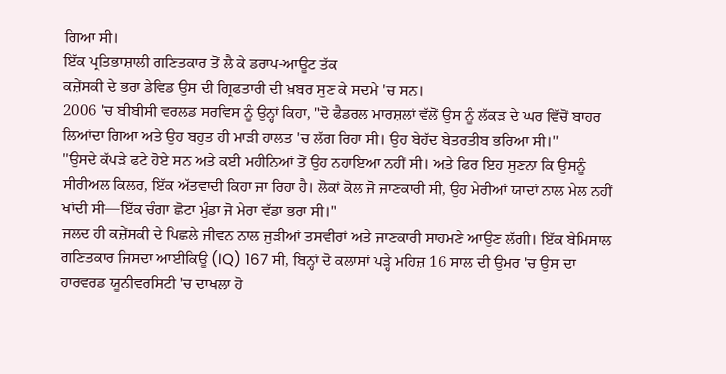ਗਿਆ ਸੀ।
ਇੱਕ ਪ੍ਰਤਿਭਾਸ਼ਾਲੀ ਗਣਿਤਕਾਰ ਤੋਂ ਲੈ ਕੇ ਡਰਾਪ-ਆਊਟ ਤੱਕ
ਕਜ਼ੇਂਸਕੀ ਦੇ ਭਰਾ ਡੇਵਿਡ ਉਸ ਦੀ ਗ੍ਰਿਫਤਾਰੀ ਦੀ ਖ਼ਬਰ ਸੁਣ ਕੇ ਸਦਮੇ 'ਚ ਸਨ।
2006 'ਚ ਬੀਬੀਸੀ ਵਰਲਡ ਸਰਵਿਸ ਨੂੰ ਉਨ੍ਹਾਂ ਕਿਹਾ, "ਦੋ ਫੈਡਰਲ ਮਾਰਸ਼ਲਾਂ ਵੱਲੋਂ ਉਸ ਨੂੰ ਲੱਕੜ ਦੇ ਘਰ ਵਿੱਚੋਂ ਬਾਹਰ ਲਿਆਂਦਾ ਗਿਆ ਅਤੇ ਉਹ ਬਹੁਤ ਹੀ ਮਾੜੀ ਹਾਲਤ 'ਚ ਲੱਗ ਰਿਹਾ ਸੀ। ਉਹ ਬੇਹੱਦ ਬੇਤਰਤੀਬ ਭਰਿਆ ਸੀ।''
''ਉਸਦੇ ਕੱਪੜੇ ਫਟੇ ਹੋਏ ਸਨ ਅਤੇ ਕਈ ਮਹੀਨਿਆਂ ਤੋਂ ਉਹ ਨਹਾਇਆ ਨਹੀਂ ਸੀ। ਅਤੇ ਫਿਰ ਇਹ ਸੁਣਨਾ ਕਿ ਉਸਨੂੰ ਸੀਰੀਅਲ ਕਿਲਰ, ਇੱਕ ਅੱਤਵਾਦੀ ਕਿਹਾ ਜਾ ਰਿਹਾ ਹੈ। ਲੋਕਾਂ ਕੋਲ ਜੋ ਜਾਣਕਾਰੀ ਸੀ, ਉਹ ਮੇਰੀਆਂ ਯਾਦਾਂ ਨਾਲ ਮੇਲ ਨਹੀਂ ਖਾਂਦੀ ਸੀ—ਇੱਕ ਚੰਗਾ ਛੋਟਾ ਮੁੰਡਾ ਜੋ ਮੇਰਾ ਵੱਡਾ ਭਰਾ ਸੀ।"
ਜਲਦ ਹੀ ਕਜ਼ੇਂਸਕੀ ਦੇ ਪਿਛਲੇ ਜੀਵਨ ਨਾਲ ਜੁੜੀਆਂ ਤਸਵੀਰਾਂ ਅਤੇ ਜਾਣਕਾਰੀ ਸਾਹਮਣੇ ਆਉਣ ਲੱਗੀ। ਇੱਕ ਬੇਮਿਸਾਲ ਗਣਿਤਕਾਰ ਜਿਸਦਾ ਆਈਕਿਊ (IQ) 167 ਸੀ, ਬਿਨ੍ਹਾਂ ਦੋ ਕਲਾਸਾਂ ਪੜ੍ਹੇ ਮਹਿਜ਼ 16 ਸਾਲ ਦੀ ਉਮਰ 'ਚ ਉਸ ਦਾ ਹਾਰਵਰਡ ਯੂਨੀਵਰਸਿਟੀ 'ਚ ਦਾਖਲਾ ਹੋ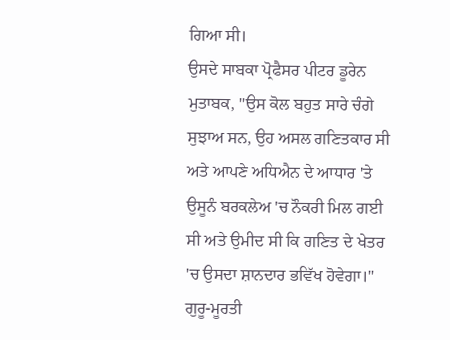ਗਿਆ ਸੀ।
ਉਸਦੇ ਸਾਬਕਾ ਪ੍ਰੋਫੈਸਰ ਪੀਟਰ ਡੂਰੇਨ ਮੁਤਾਬਕ, "ਉਸ ਕੋਲ ਬਹੁਤ ਸਾਰੇ ਚੰਗੇ ਸੁਝਾਅ ਸਨ, ਉਹ ਅਸਲ ਗਣਿਤਕਾਰ ਸੀ ਅਤੇ ਆਪਣੇ ਅਧਿਐਨ ਦੇ ਆਧਾਰ 'ਤੇ ਉਸੂਨੰ ਬਰਕਲੇਅ 'ਚ ਨੌਕਰੀ ਮਿਲ ਗਈ ਸੀ ਅਤੇ ਉਮੀਦ ਸੀ ਕਿ ਗਣਿਤ ਦੇ ਖੇਤਰ 'ਚ ਉਸਦਾ ਸ਼ਾਨਦਾਰ ਭਵਿੱਖ ਹੋਵੇਗਾ।"
ਗੁਰੂ-ਮੂਰਤੀ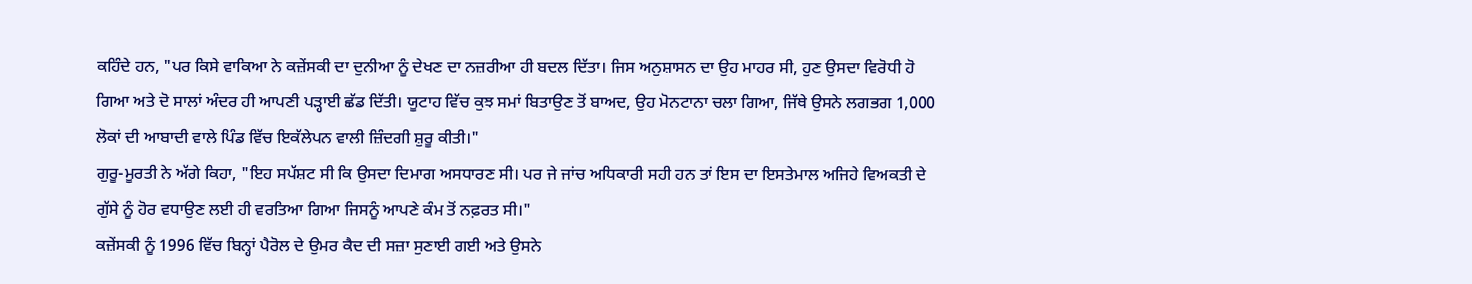ਕਹਿੰਦੇ ਹਨ, "ਪਰ ਕਿਸੇ ਵਾਕਿਆ ਨੇ ਕਜ਼ੇਂਸਕੀ ਦਾ ਦੁਨੀਆ ਨੂੰ ਦੇਖਣ ਦਾ ਨਜ਼ਰੀਆ ਹੀ ਬਦਲ ਦਿੱਤਾ। ਜਿਸ ਅਨੁਸ਼ਾਸਨ ਦਾ ਉਹ ਮਾਹਰ ਸੀ, ਹੁਣ ਉਸਦਾ ਵਿਰੋਧੀ ਹੋ ਗਿਆ ਅਤੇ ਦੋ ਸਾਲਾਂ ਅੰਦਰ ਹੀ ਆਪਣੀ ਪੜ੍ਹਾਈ ਛੱਡ ਦਿੱਤੀ। ਯੂਟਾਹ ਵਿੱਚ ਕੁਝ ਸਮਾਂ ਬਿਤਾਉਣ ਤੋਂ ਬਾਅਦ, ਉਹ ਮੋਨਟਾਨਾ ਚਲਾ ਗਿਆ, ਜਿੱਥੇ ਉਸਨੇ ਲਗਭਗ 1,000 ਲੋਕਾਂ ਦੀ ਆਬਾਦੀ ਵਾਲੇ ਪਿੰਡ ਵਿੱਚ ਇਕੱਲੇਪਨ ਵਾਲੀ ਜ਼ਿੰਦਗੀ ਸ਼ੁਰੂ ਕੀਤੀ।"
ਗੁਰੂ-ਮੂਰਤੀ ਨੇ ਅੱਗੇ ਕਿਹਾ, "ਇਹ ਸਪੱਸ਼ਟ ਸੀ ਕਿ ਉਸਦਾ ਦਿਮਾਗ ਅਸਧਾਰਣ ਸੀ। ਪਰ ਜੇ ਜਾਂਚ ਅਧਿਕਾਰੀ ਸਹੀ ਹਨ ਤਾਂ ਇਸ ਦਾ ਇਸਤੇਮਾਲ ਅਜਿਹੇ ਵਿਅਕਤੀ ਦੇ ਗੁੱਸੇ ਨੂੰ ਹੋਰ ਵਧਾਉਣ ਲਈ ਹੀ ਵਰਤਿਆ ਗਿਆ ਜਿਸਨੂੰ ਆਪਣੇ ਕੰਮ ਤੋਂ ਨਫ਼ਰਤ ਸੀ।"
ਕਜ਼ੇਂਸਕੀ ਨੂੰ 1996 ਵਿੱਚ ਬਿਨ੍ਹਾਂ ਪੈਰੋਲ ਦੇ ਉਮਰ ਕੈਦ ਦੀ ਸਜ਼ਾ ਸੁਣਾਈ ਗਈ ਅਤੇ ਉਸਨੇ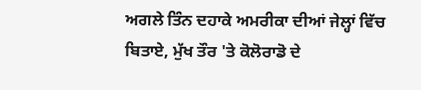ਅਗਲੇ ਤਿੰਨ ਦਹਾਕੇ ਅਮਰੀਕਾ ਦੀਆਂ ਜੇਲ੍ਹਾਂ ਵਿੱਚ ਬਿਤਾਏ, ਮੁੱਖ ਤੌਰ 'ਤੇ ਕੋਲੋਰਾਡੋ ਦੇ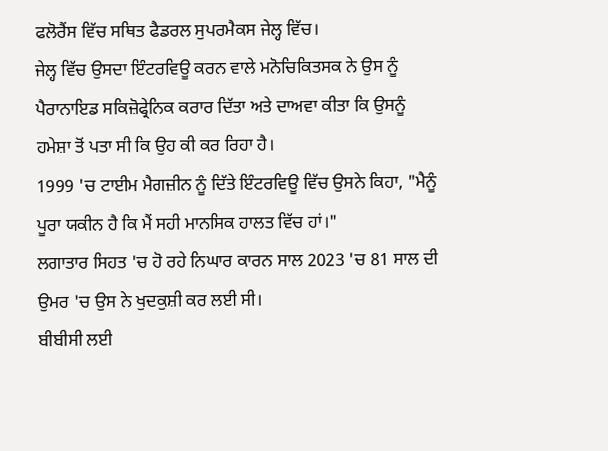ਫਲੋਰੈਂਸ ਵਿੱਚ ਸਥਿਤ ਫੈਡਰਲ ਸੁਪਰਮੈਕਸ ਜੇਲ੍ਹ ਵਿੱਚ।
ਜੇਲ੍ਹ ਵਿੱਚ ਉਸਦਾ ਇੰਟਰਵਿਊ ਕਰਨ ਵਾਲੇ ਮਨੋਚਿਕਿਤਸਕ ਨੇ ਉਸ ਨੂੰ ਪੈਰਾਨਾਇਡ ਸਕਿਜ਼ੋਫ੍ਰੇਨਿਕ ਕਰਾਰ ਦਿੱਤਾ ਅਤੇ ਦਾਅਵਾ ਕੀਤਾ ਕਿ ਉਸਨੂੰ ਹਮੇਸ਼ਾ ਤੋਂ ਪਤਾ ਸੀ ਕਿ ਉਹ ਕੀ ਕਰ ਰਿਹਾ ਹੈ।
1999 'ਚ ਟਾਈਮ ਮੈਗਜ਼ੀਨ ਨੂੰ ਦਿੱਤੇ ਇੰਟਰਵਿਊ ਵਿੱਚ ਉਸਨੇ ਕਿਹਾ, "ਮੈਨੂੰ ਪੂਰਾ ਯਕੀਨ ਹੈ ਕਿ ਮੈਂ ਸਹੀ ਮਾਨਸਿਕ ਹਾਲਤ ਵਿੱਚ ਹਾਂ।"
ਲਗਾਤਾਰ ਸਿਹਤ 'ਚ ਹੋ ਰਹੇ ਨਿਘਾਰ ਕਾਰਨ ਸਾਲ 2023 'ਚ 81 ਸਾਲ ਦੀ ਉਮਰ 'ਚ ਉਸ ਨੇ ਖੁਦਕੁਸ਼ੀ ਕਰ ਲਈ ਸੀ।
ਬੀਬੀਸੀ ਲਈ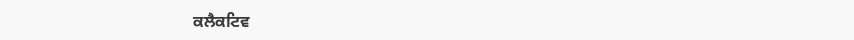ਕਲੈਕਟਿਵ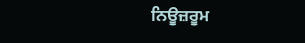ਨਿਊਜ਼ਰੂਮ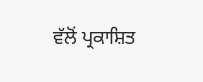ਵੱਲੋਂ ਪ੍ਰਕਾਸ਼ਿਤ